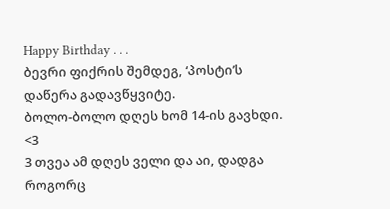Happy Birthday . . .
ბევრი ფიქრის შემდეგ, ‘პოსტი’ს დაწერა გადავწყვიტე.
ბოლო-ბოლო დღეს ხომ 14-ის გავხდი. <3
3 თვეა ამ დღეს ველი და აი, დადგა როგორც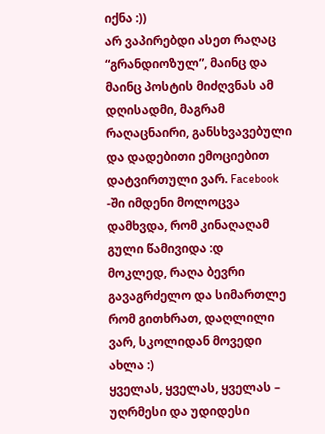იქნა :))
არ ვაპირებდი ასეთ რაღაც “გრანდიოზულ”, მაინც და მაინც პოსტის მიძღვნას ამ დღისადმი, მაგრამ რაღაცნაირი, განსხვავებული და დადებითი ემოციებით დატვირთული ვარ. Facebook -ში იმდენი მოლოცვა დამხვდა, რომ კინაღაღამ გული წამივიდა :დ
მოკლედ, რაღა ბევრი გავაგრძელო და სიმართლე რომ გითხრათ, დაღლილი ვარ, სკოლიდან მოვედი ახლა :)
ყველას, ყველას, ყველას – უღრმესი და უდიდესი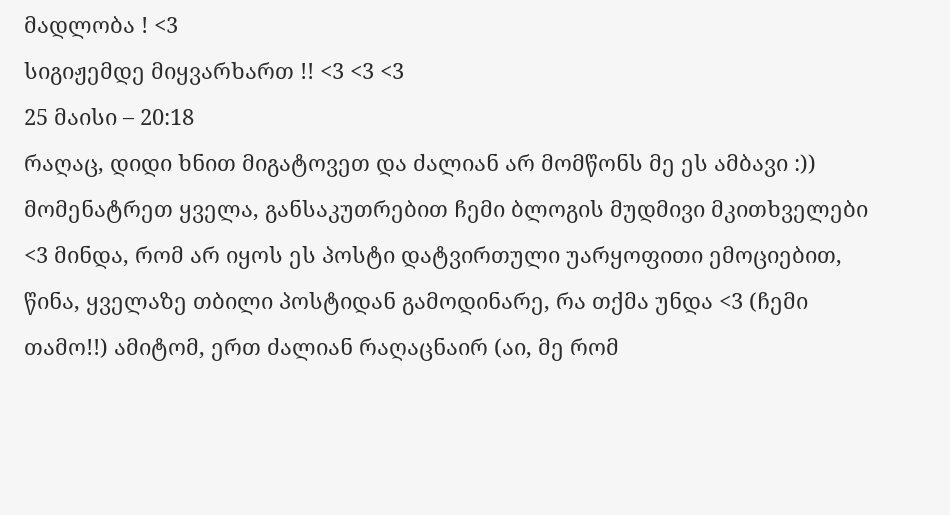მადლობა ! <3
სიგიჟემდე მიყვარხართ !! <3 <3 <3
25 მაისი – 20:18
რაღაც, დიდი ხნით მიგატოვეთ და ძალიან არ მომწონს მე ეს ამბავი :)) მომენატრეთ ყველა, განსაკუთრებით ჩემი ბლოგის მუდმივი მკითხველები <3 მინდა, რომ არ იყოს ეს პოსტი დატვირთული უარყოფითი ემოციებით, წინა, ყველაზე თბილი პოსტიდან გამოდინარე, რა თქმა უნდა <3 (ჩემი თამო!!) ამიტომ, ერთ ძალიან რაღაცნაირ (აი, მე რომ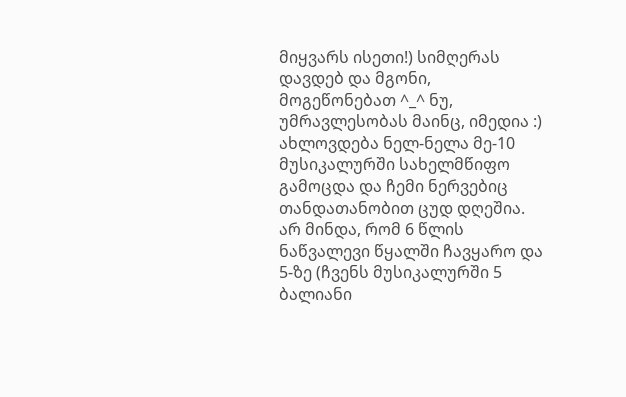მიყვარს ისეთი!) სიმღერას დავდებ და მგონი, მოგეწონებათ ^_^ ნუ, უმრავლესობას მაინც, იმედია :)
ახლოვდება ნელ-ნელა მე-10 მუსიკალურში სახელმწიფო გამოცდა და ჩემი ნერვებიც თანდათანობით ცუდ დღეშია. არ მინდა, რომ 6 წლის ნაწვალევი წყალში ჩავყარო და 5-ზე (ჩვენს მუსიკალურში 5 ბალიანი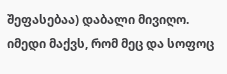შეფასებაა) დაბალი მივიღო. იმედი მაქვს, რომ მეც და სოფოც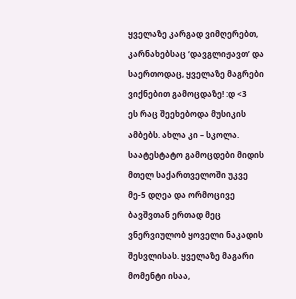ყველაზე კარგად ვიმღერებთ, კარნახებსაც ‘დავგლიჟავთ’ და საერთოდაც, ყველაზე მაგრები ვიქნებით გამოცდაზე! :დ <3
ეს რაც შეეხებოდა მუსიკის ამბებს. ახლა კი – სკოლა. საატესტატო გამოცდები მიდის მთელ საქართველოში უკვე მე-5 დღეა და ორმოცივე ბავშვთან ერთად მეც ვნერვიულობ ყოველი ნაკადის შესვლისას. ყველაზე მაგარი მომენტი ისაა,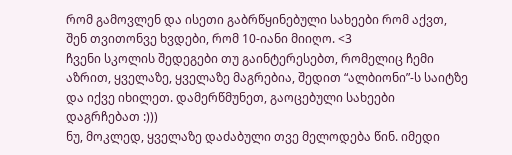რომ გამოვლენ და ისეთი გაბრწყინებული სახეები რომ აქვთ, შენ თვითონვე ხვდები, რომ 10-იანი მიიღო. <3
ჩვენი სკოლის შედეგები თუ გაინტერესებთ, რომელიც ჩემი აზრით, ყველაზე, ყველაზე მაგრებია, შედით “ალბიონი”-ს საიტზე და იქვე იხილეთ. დამერწმუნეთ, გაოცებული სახეები დაგრჩებათ :)))
ნუ, მოკლედ, ყველაზე დაძაბული თვე მელოდება წინ. იმედი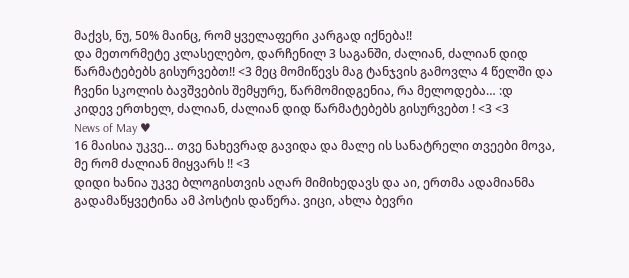მაქვს, ნუ, 50% მაინც, რომ ყველაფერი კარგად იქნება!!
და მეთორმეტე კლასელებო, დარჩენილ 3 საგანში, ძალიან, ძალიან დიდ წარმატებებს გისურვებთ!! <3 მეც მომიწევს მაგ ტანჯვის გამოვლა 4 წელში და ჩვენი სკოლის ბავშვების შემყურე, წარმომიდგენია, რა მელოდება… :დ
კიდევ ერთხელ, ძალიან, ძალიან დიდ წარმატებებს გისურვებთ ! <3 <3
News of May ♥
16 მაისია უკვე… თვე ნახევრად გავიდა და მალე ის სანატრელი თვეები მოვა, მე რომ ძალიან მიყვარს !! <3
დიდი ხანია უკვე ბლოგისთვის აღარ მიმიხედავს და აი, ერთმა ადამიანმა გადამაწყვეტინა ამ პოსტის დაწერა. ვიცი, ახლა ბევრი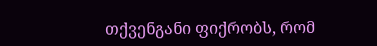თქვენგანი ფიქრობს, რომ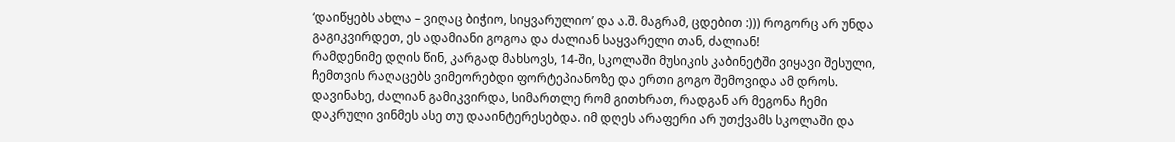‘დაიწყებს ახლა – ვიღაც ბიჭიო, სიყვარულიო’ და ა.შ. მაგრამ, ცდებით :))) როგორც არ უნდა გაგიკვირდეთ, ეს ადამიანი გოგოა და ძალიან საყვარელი თან, ძალიან!
რამდენიმე დღის წინ, კარგად მახსოვს, 14-ში, სკოლაში მუსიკის კაბინეტში ვიყავი შესული, ჩემთვის რაღაცებს ვიმეორებდი ფორტეპიანოზე და ერთი გოგო შემოვიდა ამ დროს. დავინახე, ძალიან გამიკვირდა, სიმართლე რომ გითხრათ, რადგან არ მეგონა ჩემი დაკრული ვინმეს ასე თუ დააინტერესებდა. იმ დღეს არაფერი არ უთქვამს სკოლაში და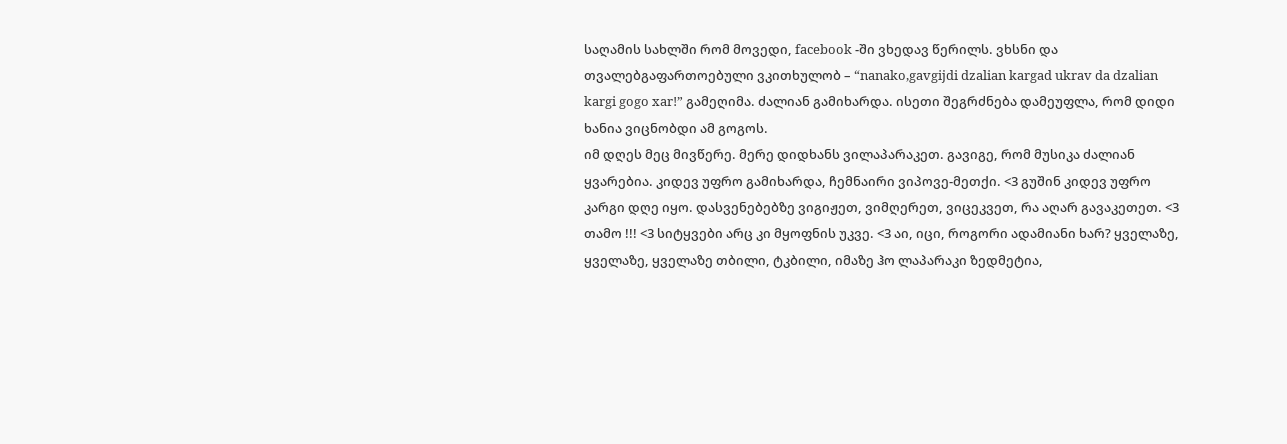საღამის სახლში რომ მოვედი, facebook -ში ვხედავ წერილს. ვხსნი და თვალებგაფართოებული ვკითხულობ – “nanako,gavgijdi dzalian kargad ukrav da dzalian kargi gogo xar!” გამეღიმა. ძალიან გამიხარდა. ისეთი შეგრძნება დამეუფლა, რომ დიდი ხანია ვიცნობდი ამ გოგოს.
იმ დღეს მეც მივწერე. მერე დიდხანს ვილაპარაკეთ. გავიგე, რომ მუსიკა ძალიან ყვარებია. კიდევ უფრო გამიხარდა, ჩემნაირი ვიპოვე-მეთქი. <3 გუშინ კიდევ უფრო კარგი დღე იყო. დასვენებებზე ვიგიჟეთ, ვიმღერეთ, ვიცეკვეთ, რა აღარ გავაკეთეთ. <3
თამო !!! <3 სიტყვები არც კი მყოფნის უკვე. <3 აი, იცი, როგორი ადამიანი ხარ? ყველაზე, ყველაზე, ყველაზე თბილი, ტკბილი, იმაზე ჰო ლაპარაკი ზედმეტია,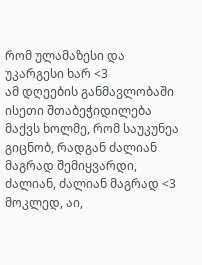რომ ულამაზესი და უკარგესი ხარ <3
ამ დღეების განმავლობაში ისეთი შთაბეჭიდილება მაქვს ხოლმე, რომ საუკუნეა გიცნობ, რადგან ძალიან მაგრად შემიყვარდი, ძალიან, ძალიან მაგრად <3 მოკლედ, აი,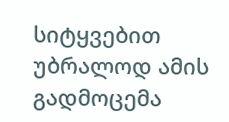სიტყვებით უბრალოდ ამის გადმოცემა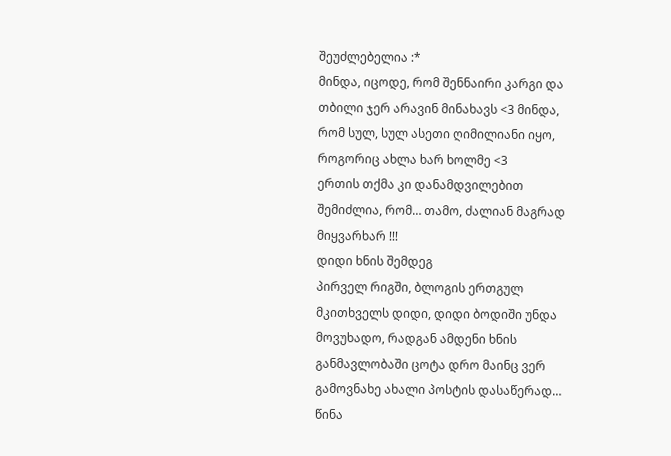შეუძლებელია :*
მინდა, იცოდე, რომ შენნაირი კარგი და თბილი ჯერ არავინ მინახავს <3 მინდა, რომ სულ, სულ ასეთი ღიმილიანი იყო, როგორიც ახლა ხარ ხოლმე <3
ერთის თქმა კი დანამდვილებით შემიძლია, რომ… თამო, ძალიან მაგრად მიყვარხარ !!!
დიდი ხნის შემდეგ
პირველ რიგში, ბლოგის ერთგულ მკითხველს დიდი, დიდი ბოდიში უნდა მოვუხადო, რადგან ამდენი ხნის განმავლობაში ცოტა დრო მაინც ვერ გამოვნახე ახალი პოსტის დასაწერად…
წინა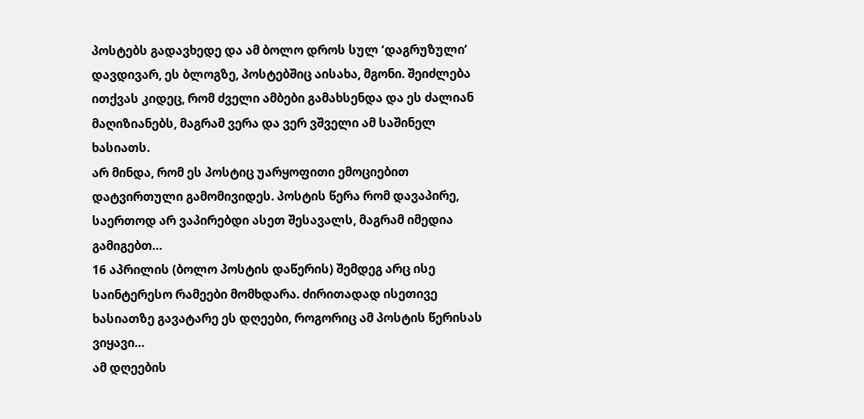პოსტებს გადავხედე და ამ ბოლო დროს სულ ‘დაგრუზული’ დავდივარ, ეს ბლოგზე, პოსტებშიც აისახა, მგონი. შეიძლება ითქვას კიდეც, რომ ძველი ამბები გამახსენდა და ეს ძალიან მაღიზიანებს, მაგრამ ვერა და ვერ ვშველი ამ საშინელ ხასიათს.
არ მინდა, რომ ეს პოსტიც უარყოფითი ემოციებით დატვირთული გამომივიდეს. პოსტის წერა რომ დავაპირე, საერთოდ არ ვაპირებდი ასეთ შესავალს, მაგრამ იმედია გამიგებთ…
16 აპრილის (ბოლო პოსტის დაწერის) შემდეგ არც ისე საინტერესო რამეები მომხდარა. ძირითადად ისეთივე ხასიათზე გავატარე ეს დღეები, როგორიც ამ პოსტის წერისას ვიყავი…
ამ დღეების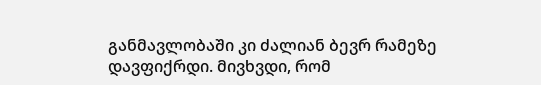განმავლობაში კი ძალიან ბევრ რამეზე დავფიქრდი. მივხვდი, რომ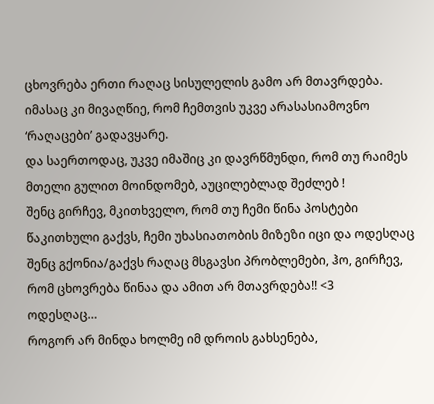ცხოვრება ერთი რაღაც სისულელის გამო არ მთავრდება. იმასაც კი მივაღწიე, რომ ჩემთვის უკვე არასასიამოვნო ‘რაღაცები’ გადავყარე.
და საერთოდაც, უკვე იმაშიც კი დავრწმუნდი, რომ თუ რაიმეს მთელი გულით მოინდომებ, აუცილებლად შეძლებ !
შენც გირჩევ, მკითხველო, რომ თუ ჩემი წინა პოსტები წაკითხული გაქვს, ჩემი უხასიათობის მიზეზი იცი და ოდესღაც შენც გქონია/გაქვს რაღაც მსგავსი პრობლემები, ჰო, გირჩევ, რომ ცხოვრება წინაა და ამით არ მთავრდება!! <3
ოდესღაც…
როგორ არ მინდა ხოლმე იმ დროის გახსენება,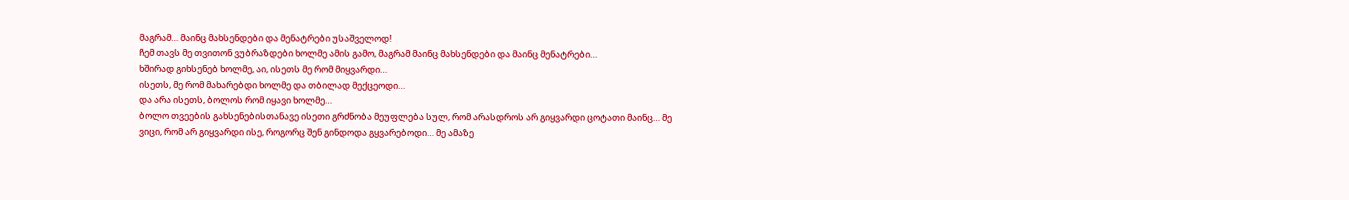მაგრამ… მაინც მახსენდები და მენატრები უსაშველოდ!
ჩემ თავს მე თვითონ ვუბრაზდები ხოლმე ამის გამო, მაგრამ მაინც მახსენდები და მაინც მენატრები…
ხშირად გიხსენებ ხოლმე, აი, ისეთს მე რომ მიყვარდი…
ისეთს, მე რომ მახარებდი ხოლმე და თბილად მექცეოდი…
და არა ისეთს, ბოლოს რომ იყავი ხოლმე…
ბოლო თვეების გახსენებისთანავე ისეთი გრძნობა მეუფლება სულ, რომ არასდროს არ გიყვარდი ცოტათი მაინც… მე ვიცი, რომ არ გიყვარდი ისე, როგორც შენ გინდოდა გყვარებოდი… მე ამაზე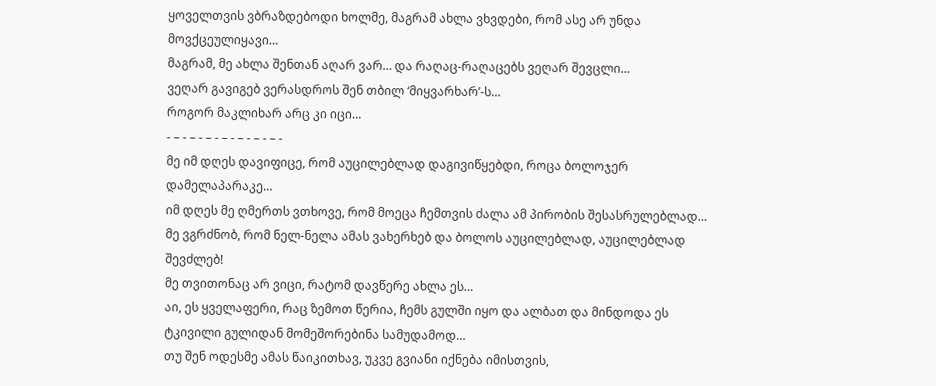ყოველთვის ვბრაზდებოდი ხოლმე, მაგრამ ახლა ვხვდები, რომ ასე არ უნდა მოვქცეულიყავი…
მაგრამ, მე ახლა შენთან აღარ ვარ… და რაღაც-რაღაცებს ვეღარ შევცლი…
ვეღარ გავიგებ ვერასდროს შენ თბილ ‘მიყვარხარ’-ს…
როგორ მაკლიხარ არც კი იცი…
- – - – - – - – - – - – - – -
მე იმ დღეს დავიფიცე, რომ აუცილებლად დაგივიწყებდი, როცა ბოლოჯერ დამელაპარაკე…
იმ დღეს მე ღმერთს ვთხოვე, რომ მოეცა ჩემთვის ძალა ამ პირობის შესასრულებლად…
მე ვგრძნობ, რომ ნელ-ნელა ამას ვახერხებ და ბოლოს აუცილებლად, აუცილებლად შევძლებ!
მე თვითონაც არ ვიცი, რატომ დავწერე ახლა ეს…
აი, ეს ყველაფერი, რაც ზემოთ წერია, ჩემს გულში იყო და ალბათ და მინდოდა ეს ტკივილი გულიდან მომეშორებინა სამუდამოდ…
თუ შენ ოდესმე ამას წაიკითხავ, უკვე გვიანი იქნება იმისთვის,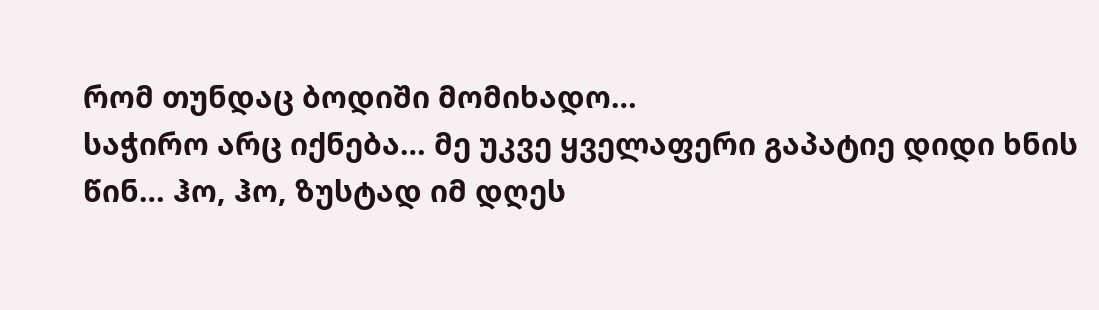რომ თუნდაც ბოდიში მომიხადო…
საჭირო არც იქნება… მე უკვე ყველაფერი გაპატიე დიდი ხნის წინ… ჰო, ჰო, ზუსტად იმ დღეს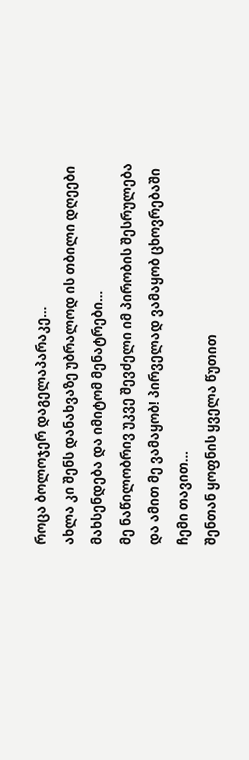როცა ბოლოჯერ დაგელაპარაკე…
ახლა კი შენს დანახვაზე უბრალოდ ის თბილი დღეები მახსენდება და იმიტომ მენატრები…
მე ნაწილობრივ უკვე შევძელი იმ პირობის შესრულება და ამით მე ვამაყობ! პირველად ვამაყობ ცხოვრებაში ჩემი თავით…
შენთან ყოფნის ყველა წუთით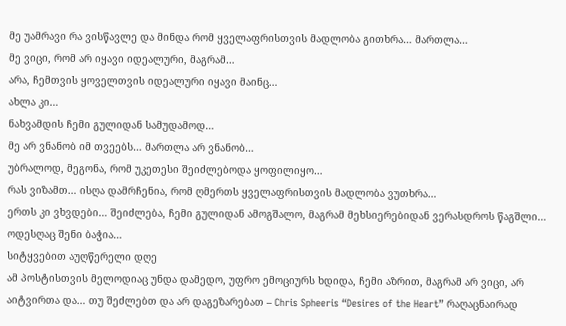მე უამრავი რა ვისწავლე და მინდა რომ ყველაფრისთვის მადლობა გითხრა… მართლა…
მე ვიცი, რომ არ იყავი იდეალური, მაგრამ…
არა, ჩემთვის ყოველთვის იდეალური იყავი მაინც…
ახლა კი…
ნახვამდის ჩემი გულიდან სამუდამოდ…
მე არ ვნანობ იმ თვეებს… მართლა არ ვნანობ…
უბრალოდ, მეგონა, რომ უკეთესი შეიძლებოდა ყოფილიყო…
რას ვიზამთ… ისღა დამრჩენია, რომ ღმერთს ყველაფრისთვის მადლობა ვუთხრა…
ერთს კი ვხვდები… შეიძლება, ჩემი გულიდან ამოგშალო, მაგრამ მეხსიერებიდან ვერასდროს წაგშლი…
ოდესღაც შენი ბაჭია…
სიტყვებით აუღწერელი დღე
ამ პოსტისთვის მელოდიაც უნდა დამედო, უფრო ემოციურს ხდიდა, ჩემი აზრით, მაგრამ არ ვიცი, არ აიტვირთა და… თუ შეძლებთ და არ დაგეზარებათ – Chris Spheeris “Desires of the Heart” რაღაცნაირად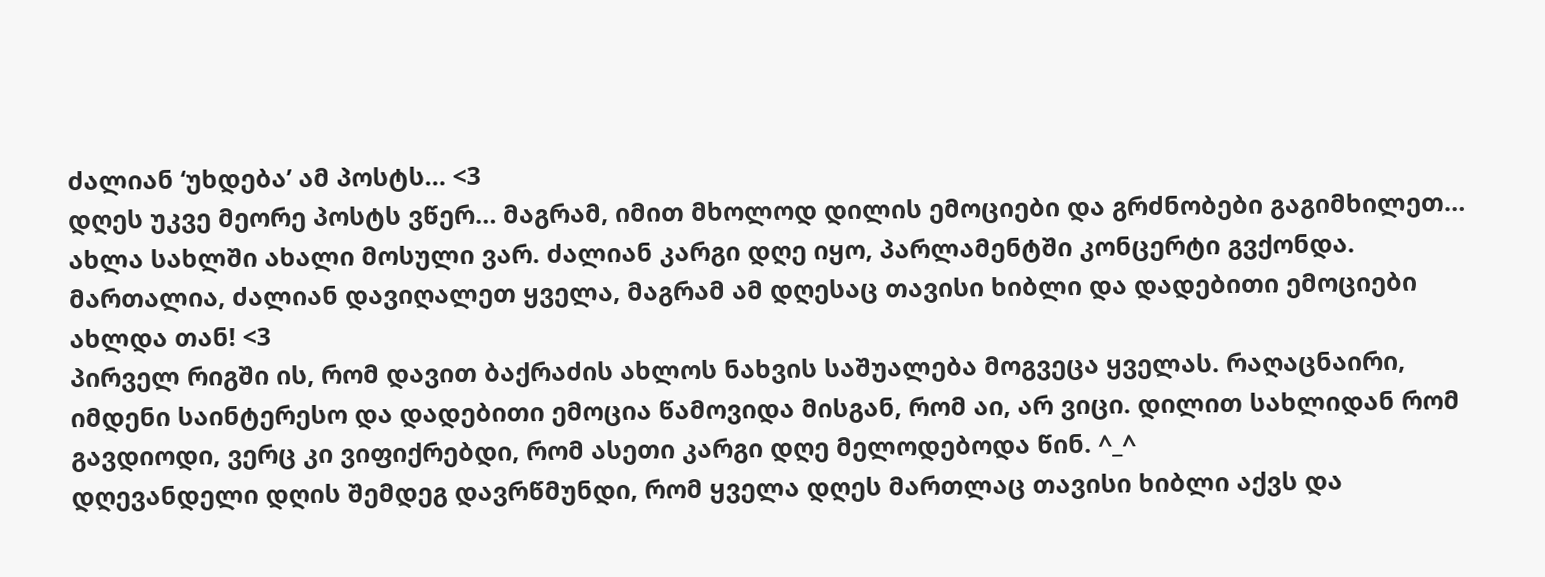ძალიან ‘უხდება’ ამ პოსტს… <3
დღეს უკვე მეორე პოსტს ვწერ… მაგრამ, იმით მხოლოდ დილის ემოციები და გრძნობები გაგიმხილეთ…
ახლა სახლში ახალი მოსული ვარ. ძალიან კარგი დღე იყო, პარლამენტში კონცერტი გვქონდა. მართალია, ძალიან დავიღალეთ ყველა, მაგრამ ამ დღესაც თავისი ხიბლი და დადებითი ემოციები ახლდა თან! <3
პირველ რიგში ის, რომ დავით ბაქრაძის ახლოს ნახვის საშუალება მოგვეცა ყველას. რაღაცნაირი, იმდენი საინტერესო და დადებითი ემოცია წამოვიდა მისგან, რომ აი, არ ვიცი. დილით სახლიდან რომ გავდიოდი, ვერც კი ვიფიქრებდი, რომ ასეთი კარგი დღე მელოდებოდა წინ. ^_^
დღევანდელი დღის შემდეგ დავრწმუნდი, რომ ყველა დღეს მართლაც თავისი ხიბლი აქვს და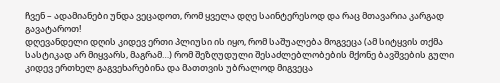ჩვენ – ადამიანები უნდა ვეცადოთ, რომ ყველა დღე საინტერესოდ და რაც მთავარია კარგად გავატაროთ!
დღევანდელი დღის კიდევ ერთი პლიუსი ის იყო, რომ საშუალება მოგვეცა (ამ სიტყვის თქმა სასტიკად არ მიყვარს, მაგრამ…) რომ შეზღუდული შესაძლებლობების მქონე ბავშვების გული კიდევ ერთხელ გაგვეხარებინა და მათთვის უბრალოდ მიგვეცა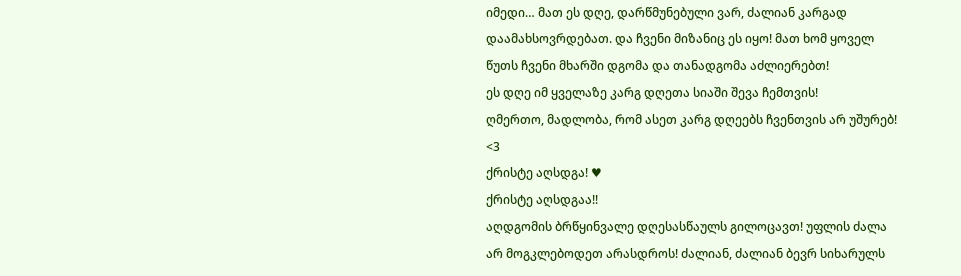იმედი… მათ ეს დღე, დარწმუნებული ვარ, ძალიან კარგად დაამახსოვრდებათ. და ჩვენი მიზანიც ეს იყო! მათ ხომ ყოველ წუთს ჩვენი მხარში დგომა და თანადგომა აძლიერებთ!
ეს დღე იმ ყველაზე კარგ დღეთა სიაში შევა ჩემთვის!
ღმერთო, მადლობა, რომ ასეთ კარგ დღეებს ჩვენთვის არ უშურებ! <3
ქრისტე აღსდგა! ♥
ქრისტე აღსდგაა!!
აღდგომის ბრწყინვალე დღესასწაულს გილოცავთ! უფლის ძალა არ მოგკლებოდეთ არასდროს! ძალიან, ძალიან ბევრ სიხარულს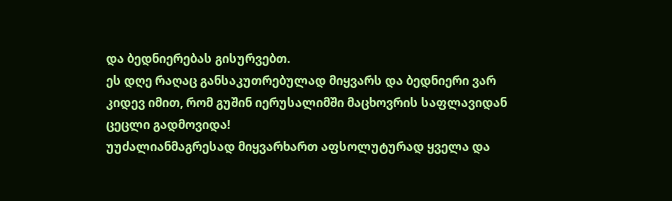და ბედნიერებას გისურვებთ.
ეს დღე რაღაც განსაკუთრებულად მიყვარს და ბედნიერი ვარ კიდევ იმით, რომ გუშინ იერუსალიმში მაცხოვრის საფლავიდან ცეცლი გადმოვიდა!
უუძალიანმაგრესად მიყვარხართ აფსოლუტურად ყველა და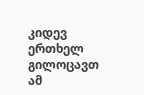კიდევ ერთხელ გილოცავთ ამ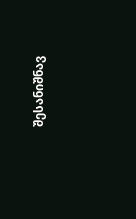შესანიშნავ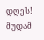დღეს!
მუდამ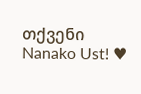თქვენი Nanako Ust! ♥